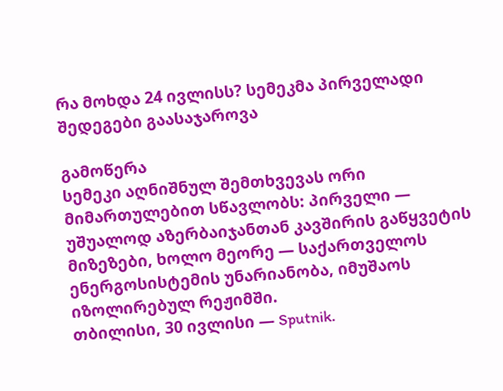რა მოხდა 24 ივლისს? სემეკმა პირველადი შედეგები გაასაჯაროვა

გამოწერა
სემეკი აღნიშნულ შემთხვევას ორი მიმართულებით სწავლობს: პირველი — უშუალოდ აზერბაიჯანთან კავშირის გაწყვეტის მიზეზები, ხოლო მეორე — საქართველოს ენერგოსისტემის უნარიანობა, იმუშაოს იზოლირებულ რეჟიმში.
თბილისი, 30 ივლისი — Sputnik.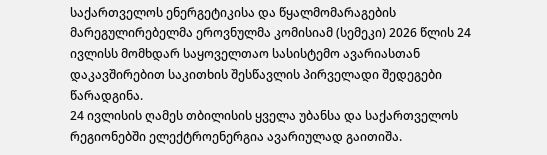საქართველოს ენერგეტიკისა და წყალმომარაგების მარეგულირებელმა ეროვნულმა კომისიამ (სემეკი) 2026 წლის 24 ივლისს მომხდარ საყოველთაო სასისტემო ავარიასთან დაკავშირებით საკითხის შესწავლის პირველადი შედეგები წარადგინა.
24 ივლისის ღამეს თბილისის ყველა უბანსა და საქართველოს რეგიონებში ელექტროენერგია ავარიულად გაითიშა.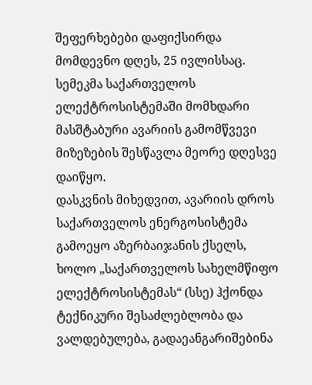შეფერხებები დაფიქსირდა მომდევნო დღეს, 25 ივლისსაც. სემეკმა საქართველოს ელექტროსისტემაში მომხდარი მასშტაბური ავარიის გამომწვევი მიზეზების შესწავლა მეორე დღესვე დაიწყო.
დასკვნის მიხედვით, ავარიის დროს საქართველოს ენერგოსისტემა გამოეყო აზერბაიჯანის ქსელს, ხოლო „საქართველოს სახელმწიფო ელექტროსისტემას“ (სსე) ჰქონდა ტექნიკური შესაძლებლობა და ვალდებულება, გადაეანგარიშებინა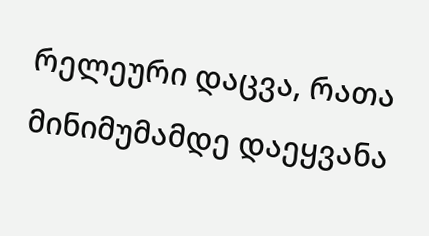რელეური დაცვა, რათა მინიმუმამდე დაეყვანა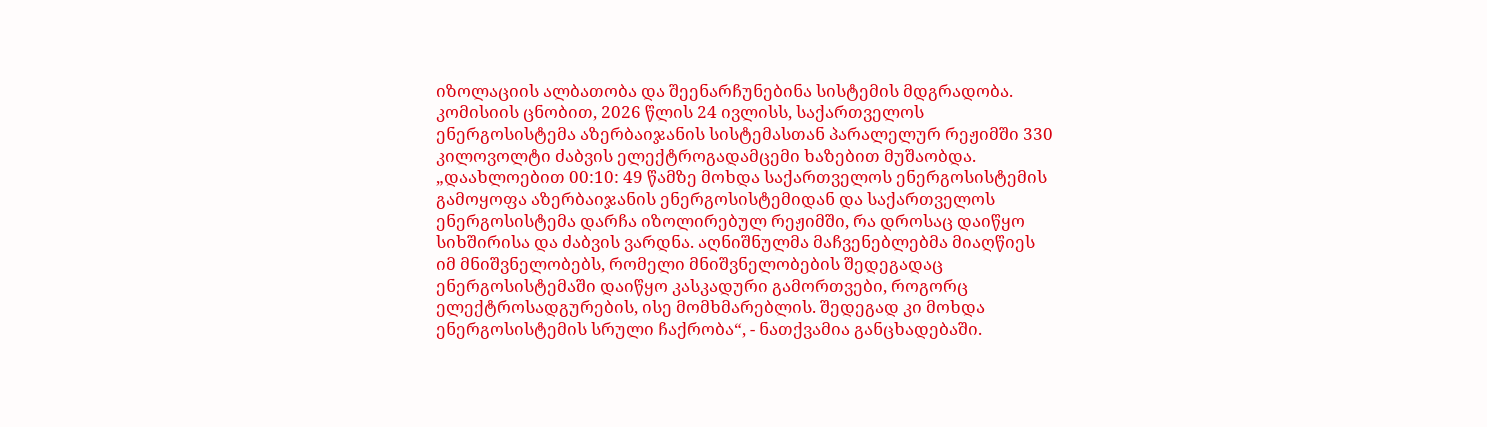იზოლაციის ალბათობა და შეენარჩუნებინა სისტემის მდგრადობა.
კომისიის ცნობით, 2026 წლის 24 ივლისს, საქართველოს ენერგოსისტემა აზერბაიჯანის სისტემასთან პარალელურ რეჟიმში 330 კილოვოლტი ძაბვის ელექტროგადამცემი ხაზებით მუშაობდა.
„დაახლოებით 00:10: 49 წამზე მოხდა საქართველოს ენერგოსისტემის გამოყოფა აზერბაიჯანის ენერგოსისტემიდან და საქართველოს ენერგოსისტემა დარჩა იზოლირებულ რეჟიმში, რა დროსაც დაიწყო სიხშირისა და ძაბვის ვარდნა. აღნიშნულმა მაჩვენებლებმა მიაღწიეს იმ მნიშვნელობებს, რომელი მნიშვნელობების შედეგადაც ენერგოსისტემაში დაიწყო კასკადური გამორთვები, როგორც ელექტროსადგურების, ისე მომხმარებლის. შედეგად კი მოხდა ენერგოსისტემის სრული ჩაქრობა“, - ნათქვამია განცხადებაში.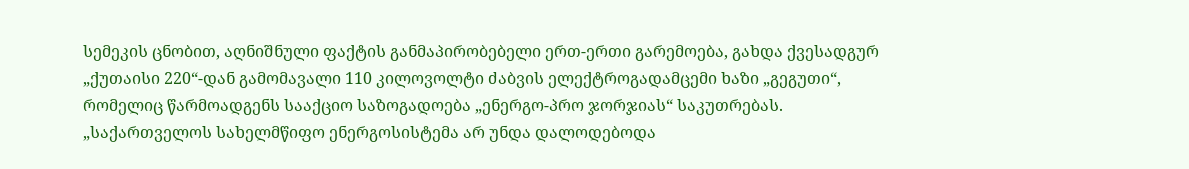სემეკის ცნობით, აღნიშნული ფაქტის განმაპირობებელი ერთ-ერთი გარემოება, გახდა ქვესადგურ „ქუთაისი 220“-დან გამომავალი 110 კილოვოლტი ძაბვის ელექტროგადამცემი ხაზი „გეგუთი“, რომელიც წარმოადგენს სააქციო საზოგადოება „ენერგო-პრო ჯორჯიას“ საკუთრებას.
„საქართველოს სახელმწიფო ენერგოსისტემა არ უნდა დალოდებოდა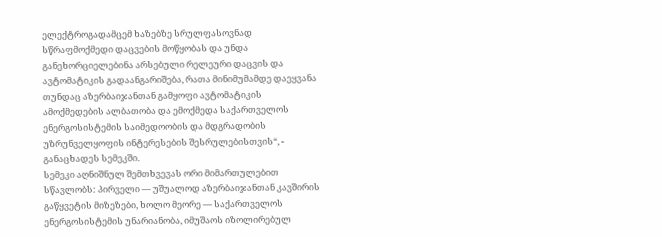ელექტროგადამცემ ხაზებზე სრულფასოვნად სწრაფმოქმედი დაცვების მოწყობას და უნდა განეხორციელებინა არსებული რელეური დაცვის და ავტომატიკის გადაანგარიშება, რათა მინიმუმამდე დაეყვანა თუნდაც აზერბაიჯანთან გამყოფი ავტომატიკის ამოქმედების ალბათობა და ემოქმედა საქართველოს ენერგოსისტემის საიმედოობის და მდგრადობის უზრუნველყოფის ინტერესების შესრულებისთვის“, - განაცხადეს სემეკში.
სემეკი აღნიშნულ შემთხვევას ორი მიმართულებით სწავლობს: პირველი — უშუალოდ აზერბაიჯანთან კავშირის გაწყვეტის მიზეზები, ხოლო მეორე — საქართველოს ენერგოსისტემის უნარიანობა, იმუშაოს იზოლირებულ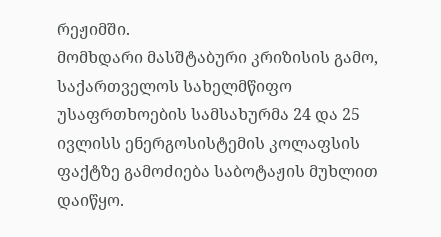რეჟიმში.
მომხდარი მასშტაბური კრიზისის გამო, საქართველოს სახელმწიფო უსაფრთხოების სამსახურმა 24 და 25 ივლისს ენერგოსისტემის კოლაფსის ფაქტზე გამოძიება საბოტაჟის მუხლით დაიწყო.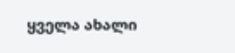ყველა ახალი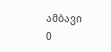ამბავი
0